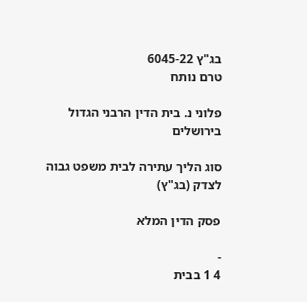בג"ץ 6045-22
טרם נותח

פלוני נ. בית הדין הרבני הגדול בירושלים

סוג הליך עתירה לבית משפט גבוה לצדק (בג"ץ)

פסק הדין המלא

-
4 1 בבית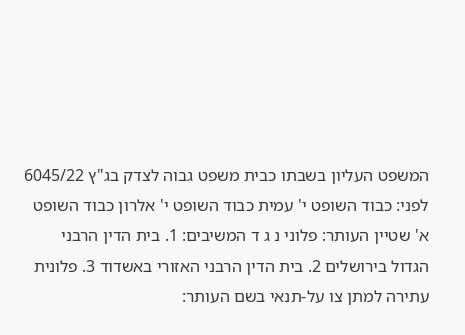המשפט העליון בשבתו כבית משפט גבוה לצדק בג"ץ 6045/22 לפני: כבוד השופט י' עמית כבוד השופט י' אלרון כבוד השופט א' שטיין העותר: פלוני נ ג ד המשיבים: 1. בית הדין הרבני הגדול בירושלים 2. בית הדין הרבני האזורי באשדוד 3. פלונית עתירה למתן צו על-תנאי בשם העותר: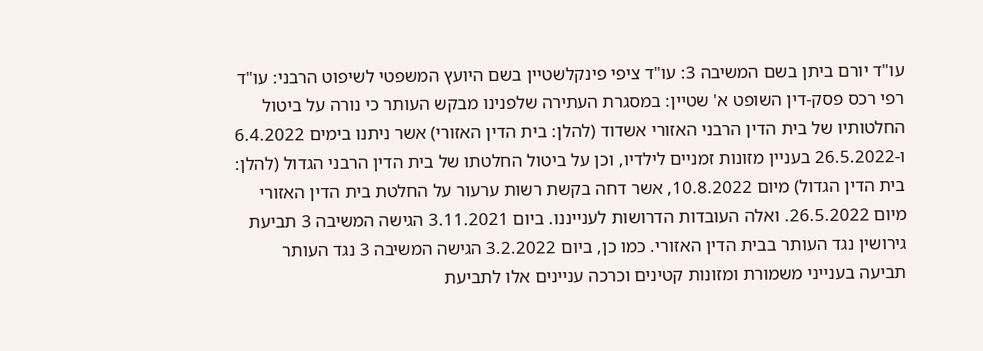עו"ד יורם ביתן בשם המשיבה 3: עו"ד ציפי פינקלשטיין בשם היועץ המשפטי לשיפוט הרבני: עו"ד רפי רכס פסק-דין השופט א' שטיין: במסגרת העתירה שלפנינו מבקש העותר כי נורה על ביטול החלטותיו של בית הדין הרבני האזורי אשדוד (להלן: בית הדין האזורי) אשר ניתנו בימים 6.4.2022 ו-26.5.2022 בעניין מזונות זמניים לילדיו, וכן על ביטול החלטתו של בית הדין הרבני הגדול (להלן: בית הדין הגדול) מיום 10.8.2022, אשר דחה בקשת רשות ערעור על החלטת בית הדין האזורי מיום 26.5.2022. ואלה העובדות הדרושות לענייננו. ביום 3.11.2021 הגישה המשיבה 3 תביעת גירושין נגד העותר בבית הדין האזורי. כמו כן, ביום 3.2.2022 הגישה המשיבה 3 נגד העותר תביעה בענייני משמורת ומזונות קטינים וכרכה עניינים אלו לתביעת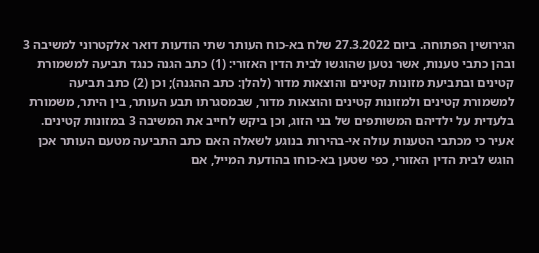הגירושין הפתוחה. ביום 27.3.2022 שלח בא-כוח העותר שתי הודעות דואר אלקטרוני למשיבה 3 ובהן כתבי טענות, אשר נטען שהוגשו לבית הדין האזורי: (1) כתב הגנה כנגד תביעה למשמורת קטינים ובתביעת מזונות קטינים והוצאות מדור (להלן: כתב ההגנה); וכן (2) כתב תביעה למשמורת קטינים ולמזונות קטינים והוצאות מדור, שבמסגרתו תבע העותר, בין היתר, משמורת בלעדית על ילדיהם המשותפים של בני הזוג, וכן ביקש לחייב את המשיבה 3 במזונות קטינים. אעיר כי מכתבי הטענות עולה אי-בהירות בנוגע לשאלה האם כתב התביעה מטעם העותר אכן הוגש לבית הדין האזורי, כפי שטען בא-כוחו בהודעת המייל, אם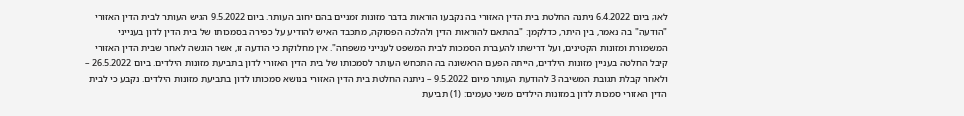לאו; ביום 6.4.2022 ניתנה החלטת בית הדין האזורי בה נקבעו הוראות בדבר מזונות זמניים בהם יחוב העותר. ביום 9.5.2022 הגיש העותר לבית הדין האזורי "הודעה" בה נאמר, בין היתר, כדלקמן: "בהתאם להוראות הדין ולהלכה הפסוקה, מתכבד האיש להודיע על כפירה בסמכותו של בית הדין לדון בענייני המשמורת ומזונות הקטינים, ועל דרישתו להעברת הסמכות לבית המשפט לענייני משפחה". אין מחלוקת כי הודעה זו, אשר הוגשה לאחר שבית הדין האזורי קיבל החלטה בעניין מזונות הילדים, הייתה הפעם הראשונה בה התכחש העותר לסמכותו של בית הדין האזורי לדון בתביעת מזונות הילדים. ביום 26.5.2022 – ולאחר קבלת תגובת המשיבה 3 להודעת העותר מיום 9.5.2022 – ניתנה החלטת בית הדין האזורי בנושא סמכותו לדון בתביעת מזונות הילדים. נקבע כי לבית הדין האזורי סמכות לדון במזונות הילדים משני טעמים: (1) תביעת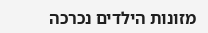מזונות הילדים נכרכה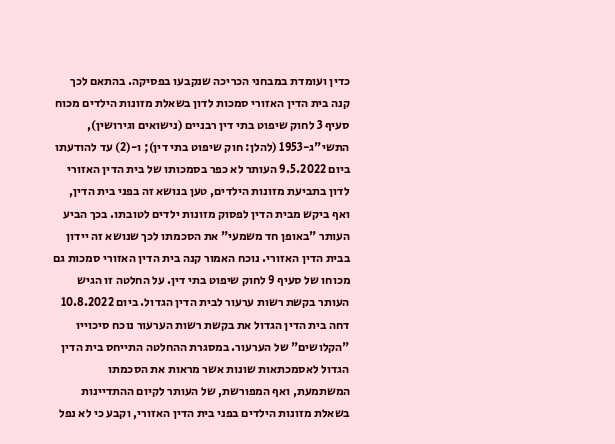כדין ועומדת במבחני הכריכה שנקבעו בפסיקה. בהתאם לכך קנה בית הדין האזורי סמכות לדון בשאלת מזונות הילדים מכוח סעיף 3 לחוק שיפוט בתי דין רבניים (נישואים וגירושין), התשי"ג-1953 (להלן: חוק שיפוט בתי דין); ו-(2) עד להודעתו ביום 9.5.2022 העותר לא כפר בסמכותו של בית הדין האזורי לדון בתביעת מזונות הילדים, טען בנושא זה בפני בית הדין, ואף ביקש מבית הדין לפסוק מזונות ילדים לטובתו. בכך הביע העותר "באופן חד משמעי" את הסכמתו לכך שנושא זה יידון בבית הדין האזורי. נוכח האמור קנה בית הדין האזורי סמכות גם מכוחו של סעיף 9 לחוק שיפוט בתי דין. על החלטה זו הגיש העותר בקשת רשות ערעור לבית הדין הגדול. ביום 10.8.2022 דחה בית הדין הגדול את בקשת רשות הערעור נוכח סיכוייו "הקלושים" של הערעור. במסגרת ההחלטה התייחס בית הדין הגדול לאסמכתאות שונות אשר מראות את הסכמתו המשתמעת, ואף המפורשת, של העותר לקיום ההתדיינות בשאלת מזונות הילדים בפני בית הדין האזורי, וקבע כי לא נפל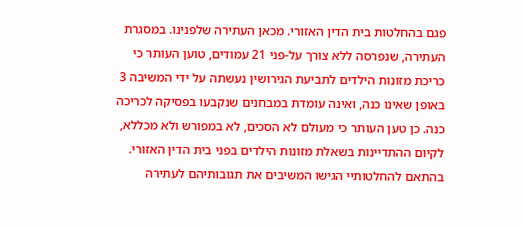פגם בהחלטות בית הדין האזורי. מכאן העתירה שלפנינו. במסגרת העתירה, שנפרסה ללא צורך על-פני 21 עמודים, טוען העותר כי כריכת מזונות הילדים לתביעת הגירושין נעשתה על ידי המשיבה 3 באופן שאינו כנה, ואינה עומדת במבחנים שנקבעו בפסיקה לכריכה כנה. כן טען העותר כי מעולם לא הסכים, לא במפורש ולא מכללא, לקיום ההתדיינות בשאלת מזונות הילדים בפני בית הדין האזורי. בהתאם להחלטותיי הגישו המשיבים את תגובותיהם לעתירה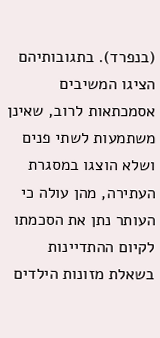(בנפרד). בתגובותיהם הציגו המשיבים אסמכתאות לרוב, שאינן משתמעות לשתי פנים ושלא הוצגו במסגרת העתירה, מהן עולה כי העותר נתן את הסכמתו לקיום ההתדיינות בשאלת מזונות הילדים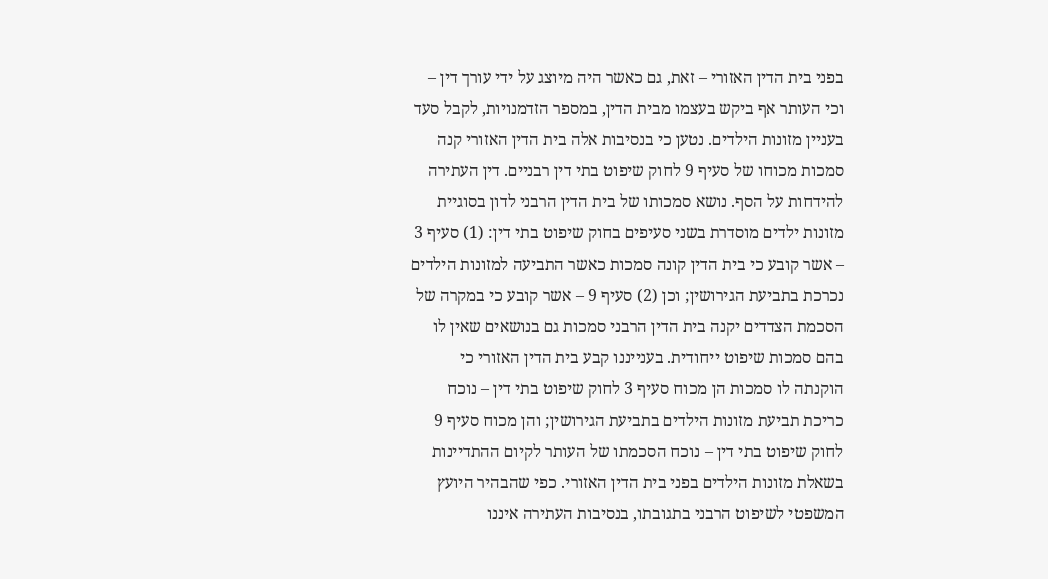בפני בית הדין האזורי – זאת, גם כאשר היה מיוצג על ידי עורך דין – וכי העותר אף ביקש בעצמו מבית הדין, במספר הזדמנויות, לקבל סעד בעניין מזונות הילדים. נטען כי בנסיבות אלה בית הדין האזורי קנה סמכות מכוחו של סעיף 9 לחוק שיפוט בתי דין רבניים. דין העתירה להידחות על הסף. נושא סמכותו של בית הדין הרבני לדון בסוגיית מזונות ילדים מוסדרת בשני סעיפים בחוק שיפוט בתי דין: (1) סעיף 3 – אשר קובע כי בית הדין קונה סמכות כאשר התביעה למזונות הילדים נכרכת בתביעת הגירושין; וכן (2) סעיף 9 – אשר קובע כי במקרה של הסכמת הצדדים יקנה בית הדין הרבני סמכות גם בנושאים שאין לו בהם סמכות שיפוט ייחודית. בענייננו קבע בית הדין האזורי כי הוקנתה לו סמכות הן מכוח סעיף 3 לחוק שיפוט בתי דין – נוכח כריכת תביעת מזונות הילדים בתביעת הגירושין; והן מכוח סעיף 9 לחוק שיפוט בתי דין – נוכח הסכמתו של העותר לקיום ההתדיינות בשאלת מזונות הילדים בפני בית הדין האזורי. כפי שהבהיר היועץ המשפטי לשיפוט הרבני בתגובתו, בנסיבות העתירה איננו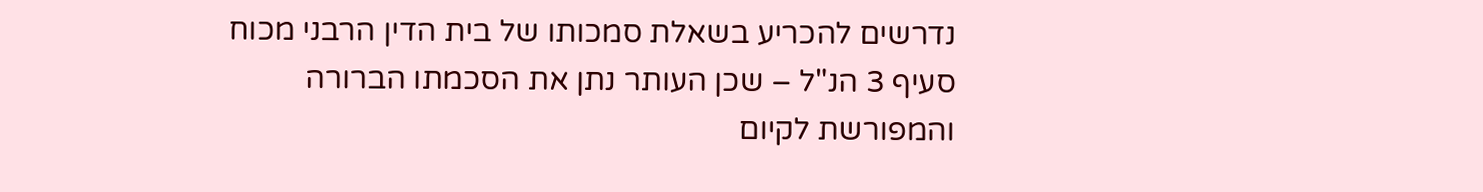נדרשים להכריע בשאלת סמכותו של בית הדין הרבני מכוח סעיף 3 הנ"ל – שכן העותר נתן את הסכמתו הברורה והמפורשת לקיום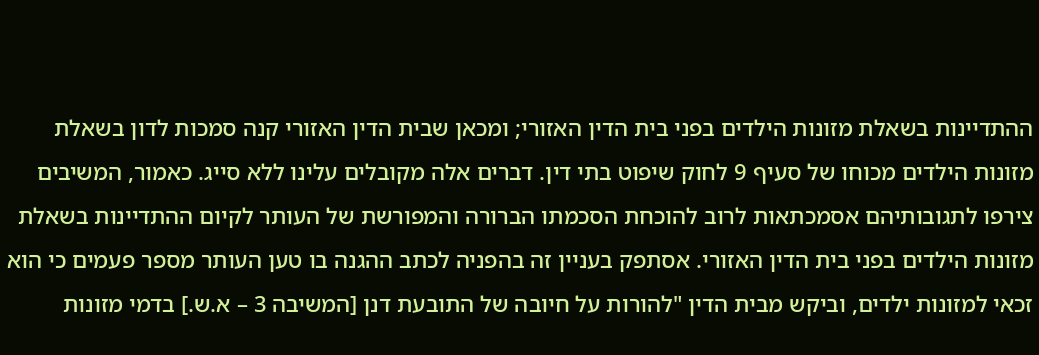ההתדיינות בשאלת מזונות הילדים בפני בית הדין האזורי; ומכאן שבית הדין האזורי קנה סמכות לדון בשאלת מזונות הילדים מכוחו של סעיף 9 לחוק שיפוט בתי דין. דברים אלה מקובלים עלינו ללא סייג. כאמור, המשיבים צירפו לתגובותיהם אסמכתאות לרוב להוכחת הסכמתו הברורה והמפורשת של העותר לקיום ההתדיינות בשאלת מזונות הילדים בפני בית הדין האזורי. אסתפק בעניין זה בהפניה לכתב ההגנה בו טען העותר מספר פעמים כי הוא זכאי למזונות ילדים, וביקש מבית הדין "להורות על חיובה של התובעת דנן [המשיבה 3 – א.ש.] בדמי מזונות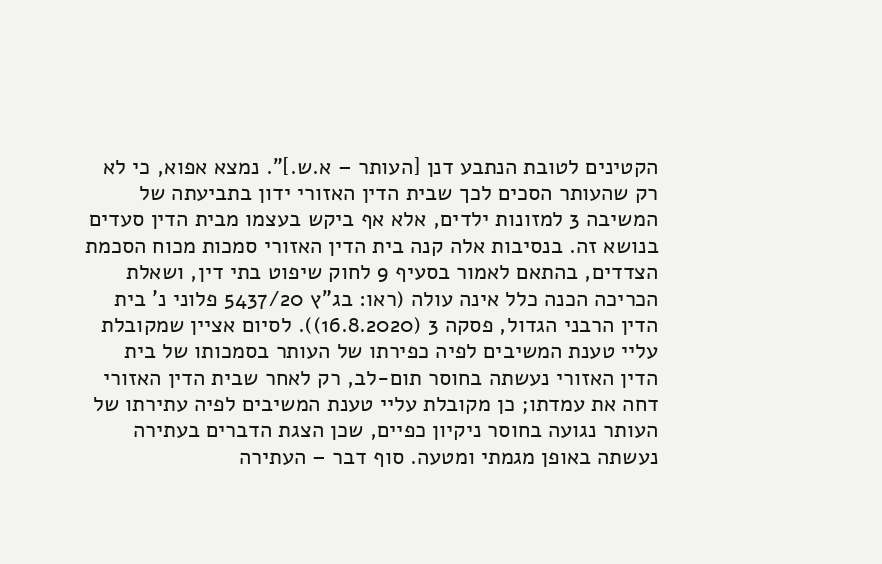הקטינים לטובת הנתבע דנן [העותר – א.ש.]". נמצא אפוא, כי לא רק שהעותר הסכים לכך שבית הדין האזורי ידון בתביעתה של המשיבה 3 למזונות ילדים, אלא אף ביקש בעצמו מבית הדין סעדים בנושא זה. בנסיבות אלה קנה בית הדין האזורי סמכות מכוח הסכמת הצדדים, בהתאם לאמור בסעיף 9 לחוק שיפוט בתי דין, ושאלת הכריכה הכנה כלל אינה עולה (ראו: בג"ץ 5437/20 פלוני נ' בית הדין הרבני הגדול, פסקה 3 (16.8.2020)). לסיום אציין שמקובלת עליי טענת המשיבים לפיה כפירתו של העותר בסמכותו של בית הדין האזורי נעשתה בחוסר תום-לב, רק לאחר שבית הדין האזורי דחה את עמדתו; כן מקובלת עליי טענת המשיבים לפיה עתירתו של העותר נגועה בחוסר ניקיון כפיים, שכן הצגת הדברים בעתירה נעשתה באופן מגמתי ומטעה. סוף דבר – העתירה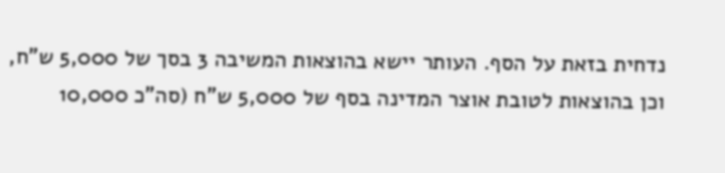נדחית בזאת על הסף. העותר יישא בהוצאות המשיבה 3 בסך של 5,000 ש"ח, וכן בהוצאות לטובת אוצר המדינה בסף של 5,000 ש"ח (סה"כ 10,000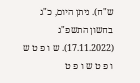ש"ח). ניתן היום, כ"ג בחשון התשפ"ג (17.11.2022). ש ו פ ט ש ו פ ט ש ו פ ט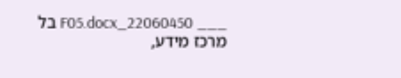___ 22060450_F05.docx בל מרכז מידע,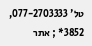טל' 077-2703333, 3852* ; אתר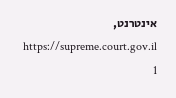אינטרנט, https://supreme.court.gov.il 1